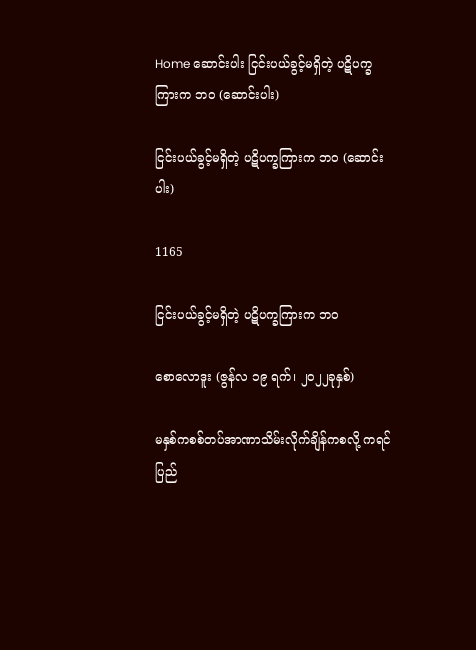Home ဆောင်းပါး ငြင်းပယ်ခွင့်မရှိတဲ့ ပဋိပက္ခကြားက ဘဝ (ဆောင်းပါး)

ငြင်းပယ်ခွင့်မရှိတဲ့ ပဋိပက္ခကြားက ဘဝ (ဆောင်းပါး)

1165

ငြင်းပယ်ခွင့်မရှိတဲ့ ပဋိပက္ခကြားက ဘဝ

စောလောဒူး (ဇွန်လ ၁၉ ရက်၊ ၂၀၂၂ခုနှစ်)

မနှစ်ကစစ်တပ်အာဏာသိမ်းလိုက်ချိန်ကစလို့ ကရင်ပြည်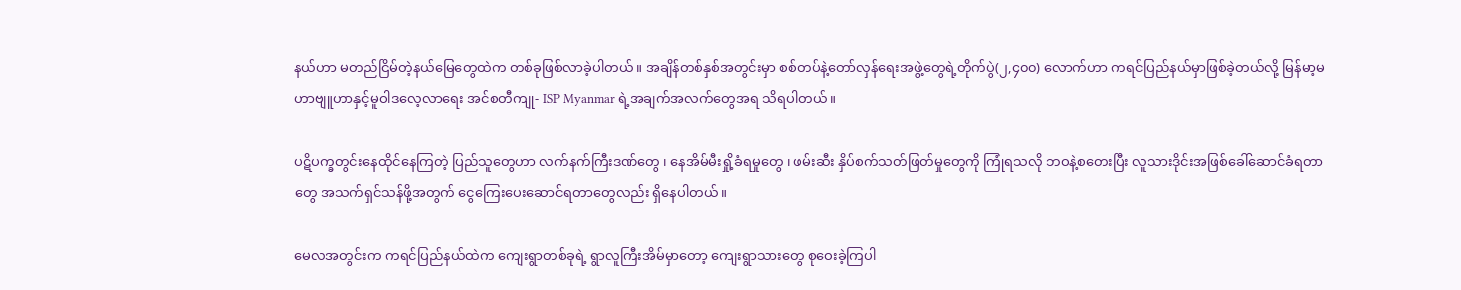နယ်ဟာ မတည်ငြိမ်တဲ့နယ်မြေတွေထဲက တစ်ခုဖြစ်လာခဲ့ပါတယ်။ အချိန်တစ်နှစ်အတွင်းမှာ စစ်တပ်နဲ့တော်လှန်ရေးအဖွဲ့တွေရဲ့တိုက်ပွဲ(၂,၄၀၀) လောက်ဟာ ကရင်ပြည်နယ်မှာဖြစ်ခဲ့တယ်လို့ မြန်မာ့မဟာဗျူဟာနှင့်မူဝါဒလေ့လာရေး အင်စတီကျု- ISP Myanmar ရဲ့အချက်အလက်တွေအရ သိရပါတယ်။

ပဋိပက္ခတွင်းနေထိုင်နေကြတဲ့ ပြည်သူတွေဟာ လက်နက်ကြီးဒဏ်တွေ ၊ နေအိမ်မီးရှို့ခံရမှုတွေ ၊ ဖမ်းဆီး နှိပ်စက်သတ်ဖြတ်မှုတွေကို ကြုံရသလို ဘဝနဲ့စတေးပြီး လူသားဒိုင်းအဖြစ်ခေါ်ဆောင်ခံရတာတွေ အသက်ရှင်သန်ဖို့အတွက် ငွေကြေးပေးဆောင်ရတာတွေလည်း ရှိနေပါတယ်။

မေလအတွင်းက ကရင်ပြည်နယ်ထဲက ကျေးရွာတစ်ခုရဲ့ ရွာလူကြီးအိမ်မှာတော့ ကျေးရွာသားတွေ စုဝေးခဲ့ကြပါ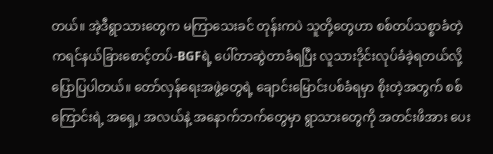တယ်။ အဲ့ဒီရွာသားတွေက မကြာသေးခင် တုန်းကပဲ သူတို့တွေဟာ စစ်တပ်သစ္စာခံတဲ့ ကရင်နယ်ခြားစောင့်တပ်-BGFရဲ့ ပေါ်တာဆွဲတာခံရပြီး လူသားဒိုင်းလုပ်ခံခဲ့ရတယ်လို့ ပြောပြပါတယ်။ တော်လှန်ရေးအဖွဲ့တွေရဲ့ ချောင်းမြောင်းပစ်ခံရမှာ စိုးတဲ့အတွက် စစ်ကြောင်းရဲ့ အရှေ့၊ အလယ်နဲ့ အနောက်ဘက်တွေမှာ ရွာသားတွေကို အတင်းဖိအား ပေး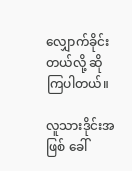လျှောက်ခိုင်းတယ်လို့ ဆိုကြပါတယ်။

လူသားဒိုင်းအဖြစ် ခေါ်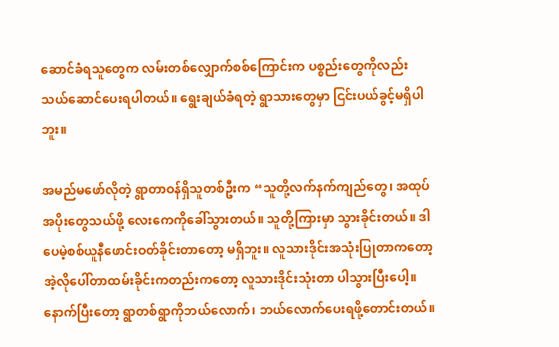ဆောင်ခံရသူတွေက လမ်းတစ်လျှောက်စစ်ကြောင်းက ပစ္စည်းတွေကိုလည်း သယ်ဆောင်ပေးရပါတယ်။ ရွေးချယ်ခံရတဲ့ ရွာသားတွေမှာ ငြင်းပယ်ခွင့်မရှိပါဘူး။

အမည်မဖော်လိုတဲ့ ရွာတာဝန်ရှိသူတစ်ဦးက “သူတို့လက်နက်ကျည်တွေ၊ အထုပ်အပိုးတွေသယ်ဖို့ လေးကေကိုခေါ်သွားတယ်။ သူတို့ကြားမှာ သွားခိုင်းတယ်။ ဒါပေမဲ့စစ်ယူနီဖောင်းဝတ်ခိုင်းတာတော့ မရှိဘူး။ လူသားဒိုင်းအသုံးပြုတာကတော့ အဲ့လိုပေါ်တာထမ်းခိုင်းကတည်းကတော့ လူသားဒိုင်းသုံးတာ ပါသွားပြီးပေါ့။ နောက်ပြီးတော့ ရွာတစ်ရွာကိုဘယ်လောက်၊ ဘယ်လောက်ပေးရဖို့တောင်းတယ်။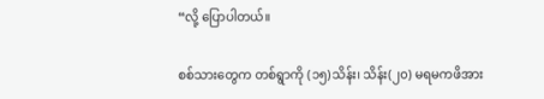“လို့ ပြောပါတယ်။

စစ်သားတွေက တစ်ရွာကို (၁၅)သိန်း၊ သိန်း(၂၀) မရမကဖိအား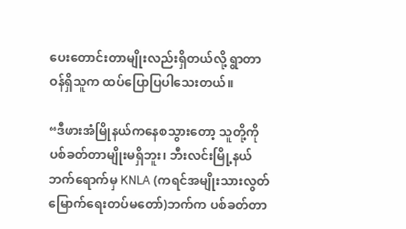ပေးတောင်းတာမျိုးလည်းရှိတယ်လို့ ရွာတာဝန်ရှိသူက ထပ်ပြောပြပါသေးတယ်။

“ဒီဖားအံမြိုနယ်ကနေစသွားတော့ သူတို့ကိုပစ်ခတ်တာမျိုးမရှိဘူး၊ ဘီးလင်းမြို့နယ်ဘက်ရောက်မှ KNLA (ကရင်အမျိုးသားလွတ်မြောက်ရေးတပ်မတော်)ဘက်က ပစ်ခတ်တာ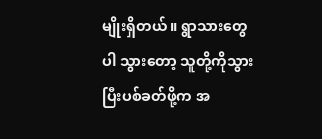မျိုးရှိတယ်။ ရွာသားတွေပါ သွားတော့ သူတို့ကိုသွားပြီးပစ်ခတ်ဖို့က အ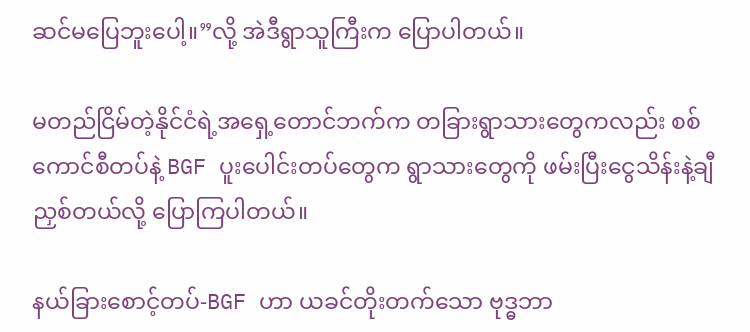ဆင်မပြေဘူးပေါ့။”လို့ အဲဒီရွာသူကြီးက ပြောပါတယ်။

မတည်ငြိမ်တဲ့နိုင်ငံရဲ့အရှေ့တောင်ဘက်က တခြားရွာသားတွေကလည်း စစ်ကောင်စီတပ်နဲ့ BGF ပူးပေါင်းတပ်တွေက ရွာသားတွေကို ဖမ်းပြီးငွေသိန်းနဲ့ချီညှစ်တယ်လို့ ပြောကြပါတယ်။

နယ်ခြားစောင့်တပ်-BGF ဟာ ယခင်တိုးတက်သော ဗုဒ္ဓဘာ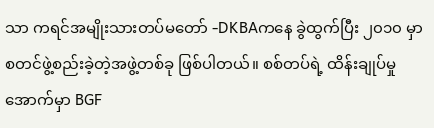သာ ကရင်အမျိုးသားတပ်မတော် -DKBAကနေ ခွဲထွက်ပြီး ၂၀၁၀ မှာ စတင်ဖွဲ့စည်းခဲ့တဲ့အဖွဲ့တစ်ခု ဖြစ်ပါတယ်။ စစ်တပ်ရဲ့ ထိန်းချုပ်မှုအောက်မှာ BGF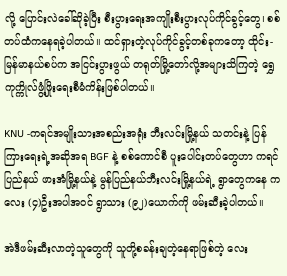လို့ ပြောင်းလဲခေါ်ဆိုခဲ့ပြီး စီးပွားရေးအကျိုးစီးပွားလုပ်ကိုင်ခွင့်တွေ၊ စစ်တပ်ထံကနေရခဲ့ပါတယ်။ ထင်ရှားတဲ့လုပ်ကိုင်ခွင့်တစ်ခုကတော့ ထိုင်း-မြန်မာနယ်စပ်က အငြင်းပွားဖွယ် တရုတ်မြို့တော်လို့အများသိကြတဲ့ ရွှေကုက္ကိုလ်ဖွံ့ဖြိုးရေးစီမံကိန်းဖြစ်ပါတယ်။

KNU -ကရင်အမျိုးသားအစည်းအရုံး ဘီးလင်းမြို့နယ် သတင်းနဲ့ ပြန်ကြားရေးရဲ့အဆိုအရ BGF နဲ့ စစ်ကောင်စီ ပူးပေါင်းတပ်တွေဟာ ကရင်ပြည်နယ် ဖားအံမြို့နယ်နဲ့ မွန်ပြည်နယ်ဘီးလင်းမြို့နယ်ရဲ့ ရွာတွေကနေ ကလေး (၄)ဦးအပါအဝင် ရွာသား (၉၂)ယောက်ကို ဖမ်းဆီးခဲ့ပါတယ်။

အဲဒီဖမ်းဆီးလာတဲ့သူတွေကို သူတို့စခန်းချတဲ့နေရာဖြစ်တဲ့ လေး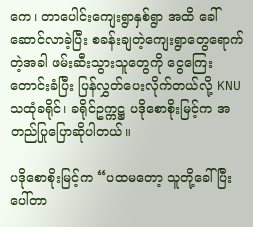ကေ၊ တာပေါင်းကျေးရွာနှစ်ရွာ အထိ ခေါ်ဆောင်လာခဲ့ပြီး စခန်းချတဲ့ကျေးရွာတွေရောက်တဲ့အခါ ဖမ်းဆီးသွားသူတွေကို ငွေကြေးတောင်းခံပြီး ပြန်လွှတ်ပေးလိုက်တယ်လို့ KNU သထုံခရိုင်၊ ခရိုင်ဥက္ကဋ္ဌ ပဒိုစောစိုးမြင့်က အတည်ပြုပြောဆိုပါတယ်။

ပဒိုစောစိုးမြင့်က “ပထမတော့ သူတို့ခေါ်ပြီးပေါ်တာ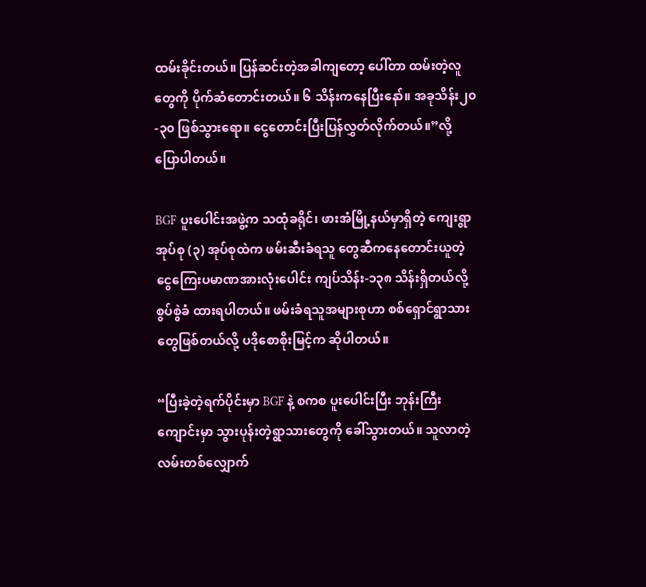ထမ်းခိုင်းတယ်။ ပြန်ဆင်းတဲ့အခါကျတော့ ပေါ်တာ ထမ်းတဲ့လူတွေကို ပိုက်ဆံတောင်းတယ်။ ၆ သိန်းကနေပြီးနော်။ အခုသိန်း၂၀-၃၀ ဖြစ်သွားရော။ ငွေတောင်းပြီးပြန်လွှတ်လိုက်တယ်။”လို့ ပြောပါတယ်။

BGF ပူးပေါင်းအဖွဲ့က သထုံခရိုင်၊ ဖားအံမြို့နယ်မှာရှိတဲ့ ကျေးရွာအုပ်စု (၃) အုပ်စုထဲက ဖမ်းဆီးခံရသူ တွေဆီကနေတောင်းယူတဲ့ ငွေကြေးပမာဏအားလုံးပေါင်း ကျပ်သိန်း-၁၃၈ သိန်းရှိတယ်လို့ စွပ်စွဲခံ ထားရပါတယ်။ ဖမ်းခံရသူအများစုဟာ စစ်ရှောင်ရွာသားတွေဖြစ်တယ်လို့ ပဒိုစောစိုးမြင့်က ဆိုပါတယ်။

“ပြီးခဲ့တဲ့ရက်ပိုင်းမှာ BGF နဲ့ စကစ ပူးပေါင်းပြီး ဘုန်းကြီးကျောင်းမှာ သွားပုန်းတဲ့ရွာသားတွေကို ခေါ်သွားတယ်။ သူလာတဲ့လမ်းတစ်လျှောက်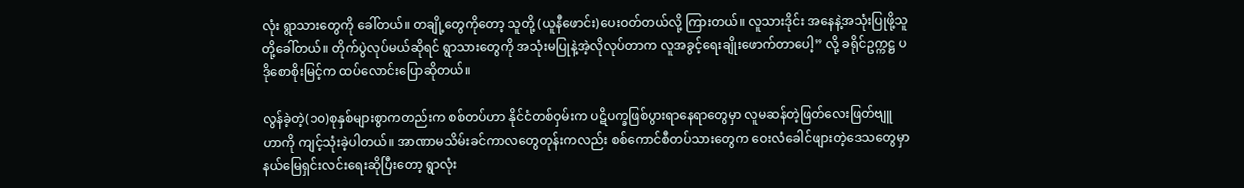လုံး ရွာသားတွေကို ခေါ်တယ်။ တချို့တွေကိုတော့ သူတို့ (ယူနီဖောင်း)ပေးဝတ်တယ်လို့ ကြားတယ်။ လူသားဒိုင်း အနေနဲ့အသုံးပြုဖို့သူတို့ခေါ်တယ်။ တိုက်ပွဲလုပ်မယ်ဆိုရင် ရွာသားတွေကို အသုံးမပြုနဲ့အဲ့လိုလုပ်တာက လူအခွင့်ရေးချိုးဖောက်တာပေါ့” လို့ ခရိုင်ဥက္ကဋ္ဌ ပဒိုစောစိုးမြင့်က ထပ်လောင်းပြောဆိုတယ်။

လွန်ခဲ့တဲ့(၁၀)စုနှစ်များစွာကတည်းက စစ်တပ်ဟာ နိုင်ငံတစ်ဝှမ်းက ပဋိပက္ခဖြစ်ပွားရာနေရာတွေမှာ လူမဆန်တဲ့ဖြတ်လေးဖြတ်ဗျူဟာကို ကျင့်သုံးခဲ့ပါတယ်။ အာဏာမသိမ်းခင်ကာလတွေတုန်းကလည်း စစ်ကောင်စီတပ်သားတွေက ဝေးလံခေါင်ဖျားတဲ့ဒေသတွေမှာ နယ်မြေရှင်းလင်းရေးဆိုပြီးတော့ ရွာလုံး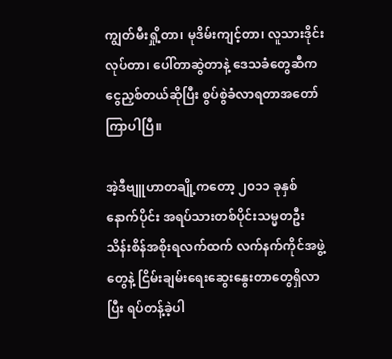ကျွတ်မီးရှို့တာ၊ မုဒိမ်းကျင့်တာ၊ လူသားဒိုင်းလုပ်တာ၊ ပေါ်တာဆွဲတာနဲ့ ဒေသခံတွေဆီကငွေညှစ်တယ်ဆိုပြီး စွပ်စွဲခံလာရတာအတော်ကြာပါပြီ။

အဲ့ဒီဗျူဟာတချို့ကတော့ ၂၀၁၁ ခုနှစ်နောက်ပိုင်း အရပ်သားတစ်ပိုင်းသမ္မတဦးသိန်းစိန်အစိုးရလက်ထက် လက်နက်ကိုင်အဖွဲ့တွေနဲ့ ငြိမ်းချမ်းရေးဆွေးနွေးတာတွေရှိလာပြီး ရပ်တန့်ခဲ့ပါ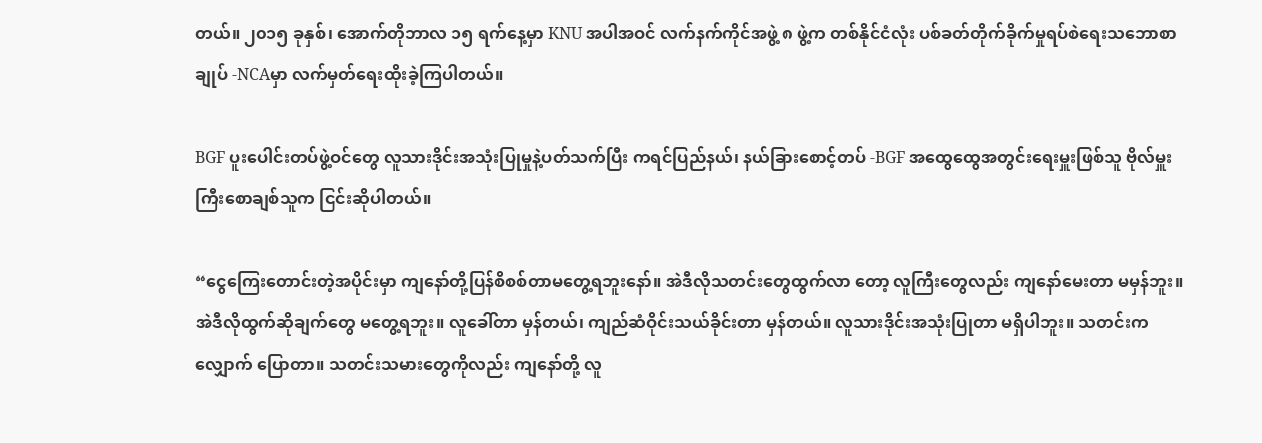တယ်။ ၂၀၁၅ ခုနှစ်၊ အောက်တိုဘာလ ၁၅ ရက်နေ့မှာ KNU အပါအဝင် လက်နက်ကိုင်အဖွဲ့ ၈ ဖွဲ့က တစ်နိုင်ငံလုံး ပစ်ခတ်တိုက်ခိုက်မှုရပ်စဲရေးသဘောစာချုပ် -NCAမှာ လက်မှတ်ရေးထိုးခဲ့ကြပါတယ်။

BGF ပူးပေါင်းတပ်ဖွဲ့ဝင်တွေ လူသားဒိုင်းအသုံးပြုမှုနဲ့ပတ်သက်ပြီး ကရင်ပြည်နယ်၊ နယ်ခြားစောင့်တပ် -BGF အထွေထွေအတွင်းရေးမှူးဖြစ်သူ ဗိုလ်မှူးကြီးစောချစ်သူက ငြင်းဆိုပါတယ်။

“ငွေကြေးတောင်းတဲ့အပိုင်းမှာ ကျနော်တို့ပြန်စိစစ်တာမတွေ့ရဘူးနော်။ အဲဒီလိုသတင်းတွေထွက်လာ တော့ လူကြီးတွေလည်း ကျနော်မေးတာ မမှန်ဘူး။ အဲဒီလိုထွက်ဆိုချက်တွေ မတွေ့ရဘူး။ လူခေါ်တာ မှန်တယ်၊ ကျည်ဆံဝိုင်းသယ်ခိုင်းတာ မှန်တယ်။ လူသားဒိုင်းအသုံးပြုတာ မရှိပါဘူး။ သတင်းက လျှောက် ပြောတာ။ သတင်းသမားတွေကိုလည်း ကျနော်တို့ လူ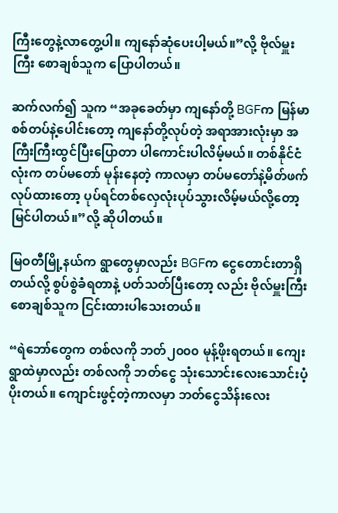ကြီးတွေနဲ့လာတွေ့ပါ။ ကျနော်ဆုံပေးပါ့မယ်။”လို့ ဗိုလ်မှူးကြီး စောချစ်သူက ပြောပါတယ်။

ဆက်လက်၍ သူက “အခုခေတ်မှာ ကျနော်တို့ BGFက မြန်မာစစ်တပ်နဲ့ပေါင်းတော့ ကျနော်တို့လုပ်တဲ့ အရာအားလုံးမှာ အကြီးကြီးထွင်ပြီးပြောတာ ပါကောင်းပါလိမ့်မယ်။ တစ်နိုင်ငံလုံးက တပ်မတော် မုန်းနေတဲ့ ကာလမှာ တပ်မတော်နဲ့မိတ်ဖက်လုပ်ထားတော့ ပုပ်ရင်တစ်လှေလုံးပုပ်သွားလိမ့်မယ်လို့တော့ မြင်ပါတယ်။”လို့ ဆိုပါတယ်။

မြဝတီမြို့နယ်က ရွာတွေမှာလည်း BGFက ငွေတောင်းတာရှိတယ်လို့ စွပ်စွဲခံရတာနဲ့ ပတ်သတ်ပြီးတော့ လည်း ဗိုလ်မှူးကြီးစောချစ်သူက ငြင်းထားပါသေးတယ်။

“ရဲဘော်တွေက တစ်လကို ဘတ်၂၀၀၀ မုန့်ဖိုးရတယ်။ ကျေးရွာထဲမှာလည်း တစ်လကို ဘတ်ငွေ သုံးသောင်းလေးသောင်းပံ့ပိုးတယ်။ ကျောင်းဖွင့်တဲ့ကာလမှာ ဘတ်ငွေသိန်းလေး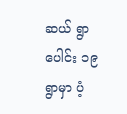ဆယ် ရွာပေါင်း ၁၉ ရွာမှာ ပံ့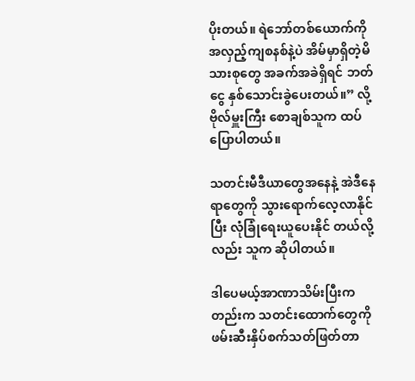ပိုးတယ်။ ရဲဘော်တစ်ယောက်ကို အလှည့်ကျစနစ်နဲ့ပဲ အိမ်မှာရှိတဲ့မိသားစုတွေ အခက်အခဲရှိရင် ဘတ်ငွေ နှစ်သောင်းခွဲပေးတယ်။” လို့ ဗိုလ်မှူးကြီး စောချစ်သူက ထပ်ပြောပါတယ်။

သတင်းမီဒီယာတွေအနေနဲ့ အဲဒီနေရာတွေကို သွားရောက်လေ့လာနိုင်ပြီး လုံခြုံရေးယူပေးနိုင် တယ်လို့လည်း သူက ဆိုပါတယ်။

ဒါပေမယ့်အာဏာသိမ်းပြီးကတည်းက သတင်းထောက်တွေကို ဖမ်းဆီးနှိပ်စက်သတ်ဖြတ်တာ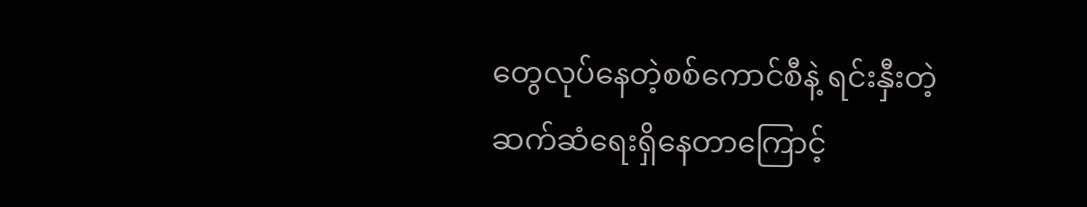တွေလုပ်နေတဲ့စစ်ကောင်စီနဲ့ ရင်းနှီးတဲ့ဆက်ဆံရေးရှိနေတာကြောင့်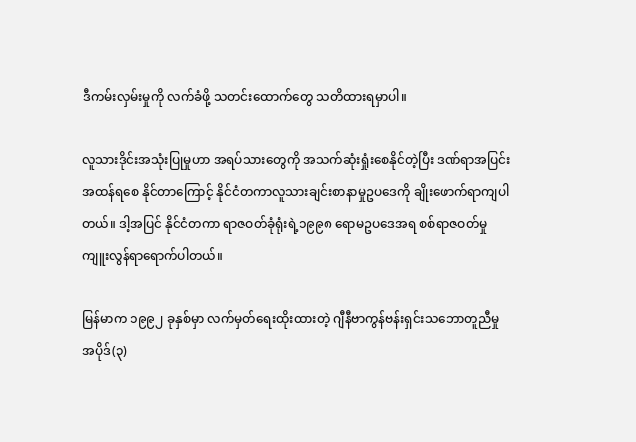ဒီကမ်းလှမ်းမှုကို လက်ခံဖို့ သတင်းထောက်တွေ သတိထားရမှာပါ။

လူသားဒိုင်းအသုံးပြုမှုဟာ အရပ်သားတွေကို အသက်ဆုံးရှုံးစေနိုင်တဲ့ပြီး ဒဏ်ရာအပြင်းအထန်ရစေ နိုင်တာကြောင့် နိုင်ငံတကာလူသားချင်းစာနာမှုဥပဒေကို ချိုးဖောက်ရာကျပါတယ်။ ဒါ့အပြင် နိုင်ငံတကာ ရာဇဝတ်ခုံရုံးရဲ့၁၉၉၈ ရောမဥပဒေအရ စစ်ရာဇဝတ်မှုကျူးလွန်ရာရောက်ပါတယ်။

မြန်မာက ၁၉၉၂ ခုနှစ်မှာ လက်မှတ်ရေးထိုးထားတဲ့ ဂျီနီဗာကွန်ဗန်းရှင်းသဘောတူညီမှု အပိုဒ်(၃)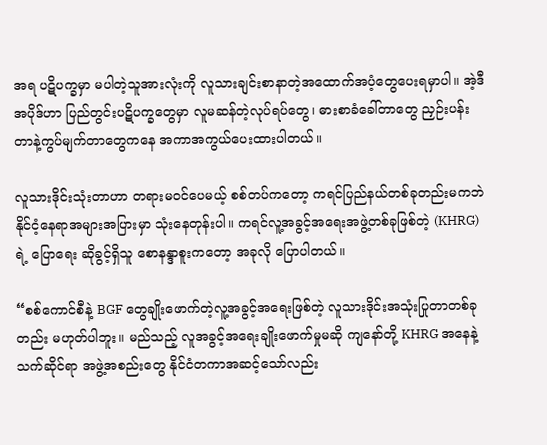အရ ပဋိပက္ခမှာ မပါတဲ့သူအားလုံးကို လူသားချင်းစာနာတဲ့အထောက်အပံ့တွေပေးရမှာပါ။ အဲ့ဒီအပိုဒ်ဟာ ပြည်တွင်းပဋိပက္ခတွေမှာ လူမဆန်တဲ့လုပ်ရပ်တွေ၊ ဓားစာခံခေါ်တာတွေ ညှဉ်းပန်းတာနဲ့ကွပ်မျက်တာတွေကနေ အကာအကွယ်ပေးထားပါတယ်။

လူသားဒိုင်းသုံးတာဟာ တရားမဝင်ပေမယ့် စစ်တပ်ကတော့ ကရင်ပြည်နယ်တစ်ခုတည်းမကဘဲ နိုင်ငံ့နေရာအများအပြားမှာ သုံးနေတုန်းပါ။ ကရင်လူ့အခွင့်အရေးအဖွဲ့တစ်ခုဖြစ်တဲ့ (KHRG)ရဲ့ ပြောရေး ဆိုခွင့်ရှိသူ စောနန္ဒာစူးကတော့ အခုလို ပြောပါတယ်။

“စစ်ကောင်စီနဲ့ BGF တွေချိုးဖောက်တဲ့လူ့အခွင့်အရေးဖြစ်တဲ့ လူသားဒိုင်းအသုံးပြုတာတစ်ခုတည်း မဟုတ်ပါဘူး။ မည်သည့် လူအခွင့်အရေးချိုးဖောက်မှုမဆို ကျနော်တို့ KHRG အနေနဲ့ သက်ဆိုင်ရာ အဖွဲ့အစည်းတွေ နိုင်ငံတကာအဆင့်သော်လည်း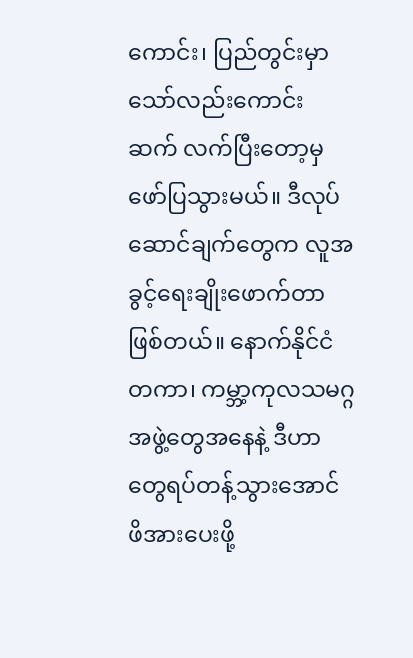ကောင်း၊ ပြည်တွင်းမှာသော်လည်းကောင်း ဆက် လက်ပြီးတော့မှ ဖော်ပြသွားမယ်။ ဒီလုပ်ဆောင်ချက်တွေက လူအခွင့်ရေးချိုးဖောက်တာဖြစ်တယ်။ နောက်နိုင်ငံတကာ၊ ကမ္ဘာ့ကုလသမဂ္ဂအဖွဲ့တွေအနေနဲ့ ဒီဟာတွေရပ်တန့်သွားအောင် ဖိအားပေးဖို့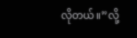လိုတယ်။”လို့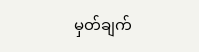မှတ်ချက်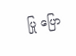ပြု ပြော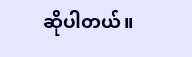ဆိုပါတယ်။